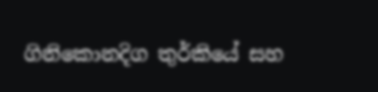ගිනිකොනදිග තුර්කියේ සහ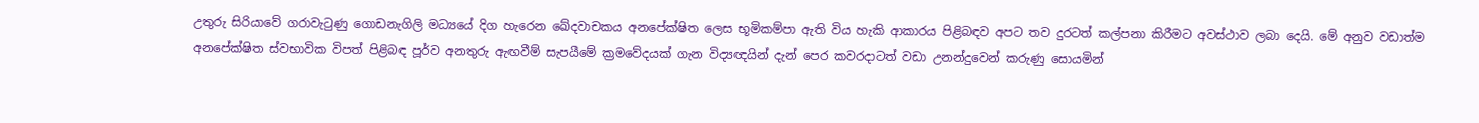උතුරු සිරියාවේ ගරාවැටුණු ගොඩනැගිලි මධ්‍යයේ දිග හැරෙන ඛේදවාචකය අනපේක්ෂිත ලෙස භූමිකම්පා ඇති විය හැකි ආකාරය පිළිබඳව අපට තව දුරටත් කල්පනා කිරීමට අවස්ථාව ලබා දෙයි. මේ අනුව වඩාත්ම අනපේක්ෂිත ස්වභාවික විපත් පිළිබඳ පූර්ව අනතුරු ඇඟවීම් සැපයීමේ ක්‍රමවේදයක් ගැන විද්‍යඥයින් දැන් පෙර කවරදාටත් වඩා උනන්දුවෙන් කරුණු සොයමින්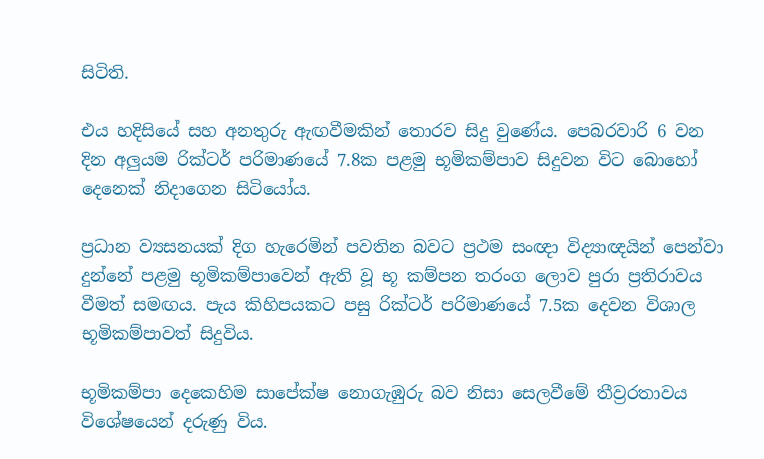සිටිති.

එය හදිසියේ සහ අනතුරු ඇඟවීමකින් තොරව සිදු වුණේය. පෙබරවාරි 6 වන දින අලුයම රික්ටර් පරිමාණයේ 7.8ක පළමු භූමිකම්පාව සිදුවන විට බොහෝ දෙනෙක් නිදාගෙන සිටියෝය.

ප්‍රධාන ව්‍යසනයක් දිග හැරෙමින් පවතින බවට ප්‍රථම සංඥා විද්‍යාඥයින් පෙන්වා දුන්නේ පළමු භූමිකම්පාවෙන් ඇති වූ භූ කම්පන තරංග ලොව පුරා ප්‍රතිරාවය වීමත් සමඟය. පැය කිහිපයකට පසු රික්ටර් පරිමාණයේ 7.5ක දෙවන විශාල භූමිකම්පාවත් සිදුවිය.

භූමිකම්පා දෙකෙහිම සාපේක්ෂ නොගැඹුරු බව නිසා සෙලවීමේ තීව්‍රරතාවය විශේෂයෙන් දරුණු විය.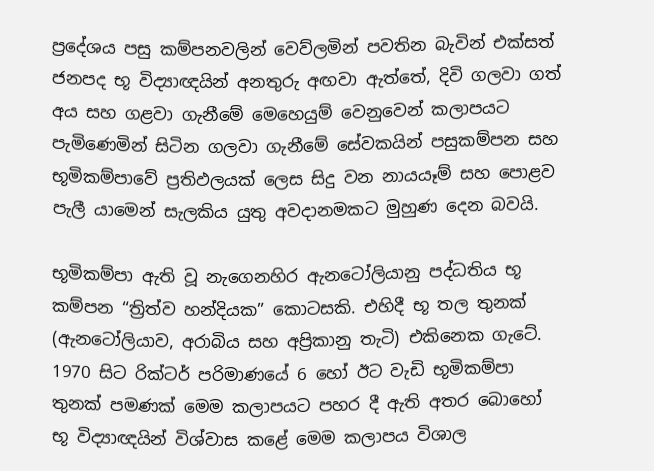ප්‍රදේශය පසු කම්පනවලින් වෙව්ලමින් පවතින බැවින් එක්සත් ජනපද භූ විද්‍යාඥයින් අනතුරු අඟවා ඇත්තේ, දිවි ගලවා ගත් අය සහ ගළවා ගැනීමේ මෙහෙයුම් වෙනුවෙන් කලාපයට පැමිණෙමින් සිටින ගලවා ගැනීමේ සේවකයින් පසුකම්පන සහ භූමිකම්පාවේ ප්‍රතිඵලයක් ලෙස සිදු වන නායයෑම් සහ පොළව පැලී යාමෙන් සැලකිය යුතු අවදානමකට මුහුණ දෙන බවයි.

භූමිකම්පා ඇති වූ නැගෙනහිර ඇනටෝලියානු පද්ධතිය භූ කම්පන “ත්‍රිත්ව හන්දියක” කොටසකි. එහිදී භූ තල තුනක් (ඇනටෝලියාව, අරාබිය සහ අප්‍රිකානු තැටි) එකිනෙක ගැටේ. 1970 සිට රික්ටර් පරිමාණයේ 6 හෝ ඊට වැඩි භූමිකම්පා තුනක් පමණක් මෙම කලාපයට පහර දී ඇති අතර බොහෝ භූ විද්‍යාඥයින් විශ්වාස කළේ මෙම කලාපය විශාල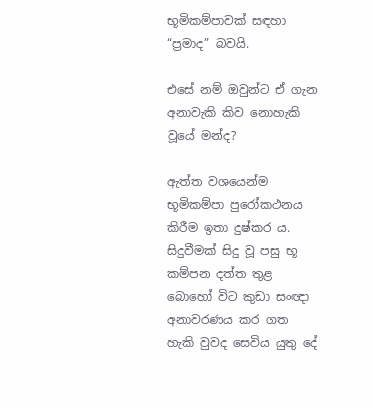භූමිකම්පාවක් සඳහා “ප්‍රමාද” බවයි.

එසේ නම් ඔවුන්ට ඒ ගැන අනාවැකි කිව නොහැකි වූයේ මන්ද?

ඇත්ත වශයෙන්ම භූමිකම්පා පුරෝකථනය කිරීම ඉතා දුෂ්කර ය. සිදුවීමක් සිදු වූ පසු භූ කම්පන දත්ත තුළ බොහෝ විට කුඩා සංඥා අනාවරණය කර ගත හැකි වුවද සෙවිය යුතු දේ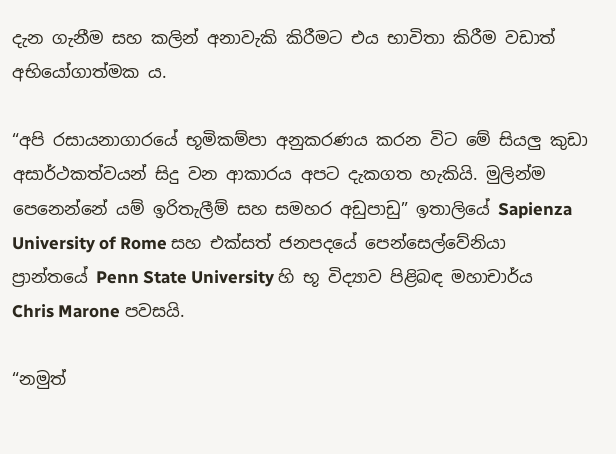දැන ගැනීම සහ කලින් අනාවැකි කිරීමට එය භාවිතා කිරීම වඩාත් අභියෝගාත්මක ය.

“අපි රසායනාගාරයේ භූමිකම්පා අනුකරණය කරන විට මේ සියලු කුඩා අසාර්ථකත්වයන් සිදු වන ආකාරය අපට දැකගත හැකියි. මුලින්ම පෙනෙන්නේ යම් ඉරිතැලීම් සහ සමහර අඩුපාඩු” ඉතාලියේ Sapienza University of Rome සහ එක්සත් ජනපදයේ පෙන්සෙල්වේනියා ප්‍රාන්තයේ Penn State University හි භූ විද්‍යාව පිළිබඳ මහාචාර්ය Chris Marone පවසයි.

“නමුත්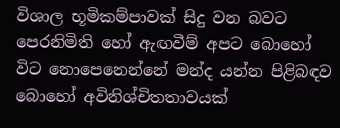විශාල භූමිකම්පාවක් සිදු වන බවට පෙරනිමිති හෝ ඇඟවීම් අපට බොහෝ විට නොපෙනෙන්නේ මන්ද යන්න පිළිබඳව බොහෝ අවිනිශ්චිතතාවයක්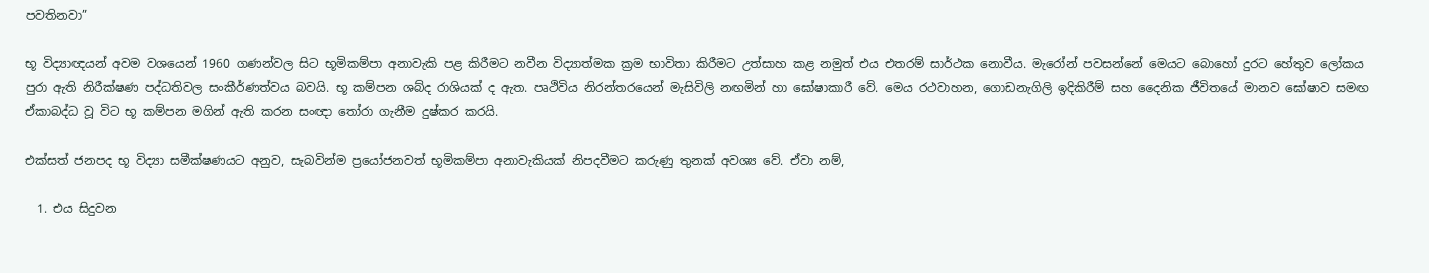පවතිනවා”

භූ විද්‍යාඥයන් අවම වශයෙන් 1960 ගණන්වල සිට භූමිකම්පා අනාවැකි පළ කිරීමට නවීන විද්‍යාත්මක ක්‍රම භාවිතා කිරීමට උත්සාහ කළ නමුත් එය එතරම් සාර්ථක නොවීය. මැරෝන් පවසන්නේ මෙයට බොහෝ දුරට හේතුව ලෝකය පුරා ඇති නිරීක්ෂණ පද්ධතිවල සංකීර්ණත්වය බවයි. භූ කම්පන ශබ්ද රාශියක් ද ඇත. පෘථිවිය නිරන්තරයෙන් මැසිවිලි නඟමින් හා ඝෝෂාකාරී වේ. මෙය රථවාහන, ගොඩනැගිලි ඉදිකිරීම් සහ දෛනික ජීවිතයේ මානව ඝෝෂාව සමඟ ඒකාබද්ධ වූ විට භූ කම්පන මගින් ඇති කරන සංඥා තෝරා ගැනීම දුෂ්කර කරයි.

එක්සත් ජනපද භූ විද්‍යා සමීක්ෂණයට අනුව, සැබවින්ම ප්‍රයෝජනවත් භූමිකම්පා අනාවැකියක් නිපදවීමට කරුණු තුනක් අවශ්‍ය වේ. ඒවා නම්,

  1. එය සිදුවන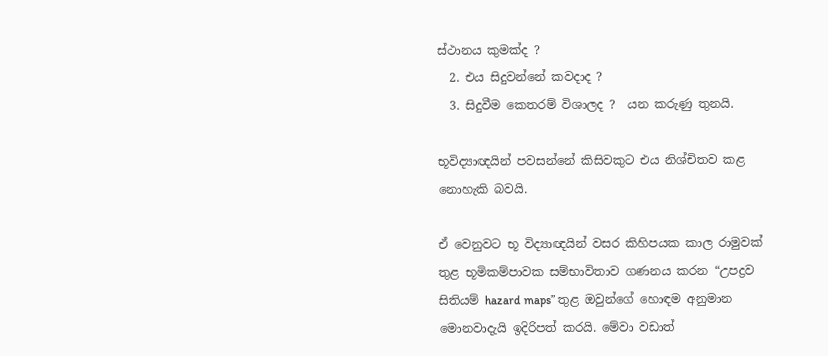ස්ථානය කුමක්ද ?
  2. එය සිදුවන්නේ කවදාද ?
  3. සිදුවීම කෙතරම් විශාලද ?  යන කරුණු තුනයි.

භූවිද්‍යාඥයින් පවසන්නේ කිසිවකුට එය නිශ්චිතව කළ නොහැකි බවයි.

ඒ වෙනුවට භූ විද්‍යාඥයින් වසර කිහිපයක කාල රාමුවක් තුළ භූමිකම්පාවක සම්භාවිතාව ගණනය කරන “උපද්‍රව සිතියම් hazard maps” තුළ ඔවුන්ගේ හොඳම අනුමාන මොනවාදැයි ඉදිරිපත් කරයි. මේවා වඩාත්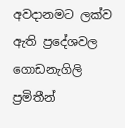අවදානමට ලක්ව ඇති ප්‍රදේශවල ගොඩනැගිලි ප්‍රමිතීන්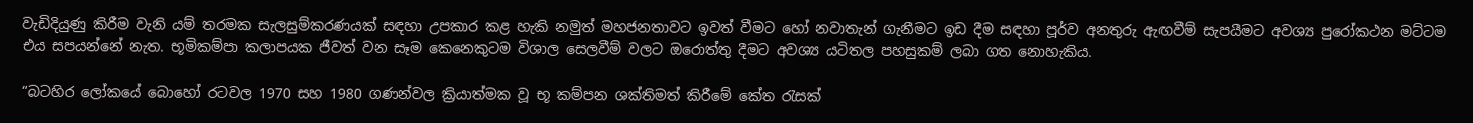වැඩිදියුණු කිරීම වැනි යම් තරමක සැලසුම්කරණයක් සඳහා උපකාර කළ හැකි නමුත් මහජනතාවට ඉවත් වීමට හෝ නවාතැන් ගැනීමට ඉඩ දීම සඳහා පූර්ව අනතුරු ඇඟවීම් සැපයීමට අවශ්‍ය පුරෝකථන මට්ටම එය සපයන්නේ නැත. භූමිකම්පා කලාපයක ජීවත් වන සෑම කෙනෙකුටම විශාල සෙලවීම් වලට ඔරොත්තු දීමට අවශ්‍ය යටිතල පහසුකම් ලබා ගත නොහැකිය.

“බටහිර ලෝකයේ බොහෝ රටවල 1970 සහ 1980 ගණන්වල ක්‍රියාත්මක වූ භූ කම්පන ශක්තිමත් කිරීමේ කේත රැසක්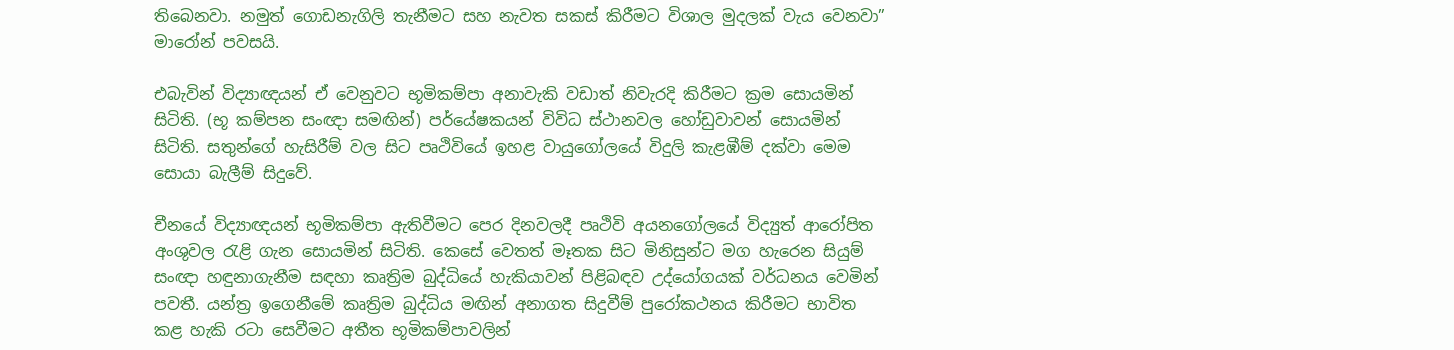තිබෙනවා. නමුත් ගොඩනැගිලි තැනීමට සහ නැවත සකස් කිරීමට විශාල මුදලක් වැය වෙනවා” මාරෝන් පවසයි.

එබැවින් විද්‍යාඥයන් ඒ වෙනුවට භූමිකම්පා අනාවැකි වඩාත් නිවැරදි කිරීමට ක්‍රම සොයමින් සිටිති. (භූ කම්පන සංඥා සමඟින්) පර්යේෂකයන් විවිධ ස්ථානවල හෝඩුවාවන් සොයමින් සිටිති. සතුන්ගේ හැසිරීම් වල සිට පෘථිවියේ ඉහළ වායුගෝලයේ විදුලි කැළඹීම් දක්වා මෙම සොයා බැලීම් සිදුවේ.

චීනයේ විද්‍යාඥයන් භූමිකම්පා ඇතිවීමට පෙර දිනවලදී පෘථිවි අයනගෝලයේ විද්‍යුත් ආරෝපිත අංශුවල රැළි ගැන සොයමින් සිටිති. කෙසේ වෙතත් මෑතක සිට මිනිසුන්ට මග හැරෙන සියුම් සංඥා හඳුනාගැනීම සඳහා කෘත්‍රිම බුද්ධියේ හැකියාවන් පිළිබඳව උද්යෝගයක් වර්ධනය වෙමින් පවතී. යන්ත්‍ර ඉගෙනීමේ කෘත්‍රිම බුද්ධිය මඟින් අනාගත සිදුවීම් පුරෝකථනය කිරීමට භාවිත කළ හැකි රටා සෙවීමට අතීත භූමිකම්පාවලින්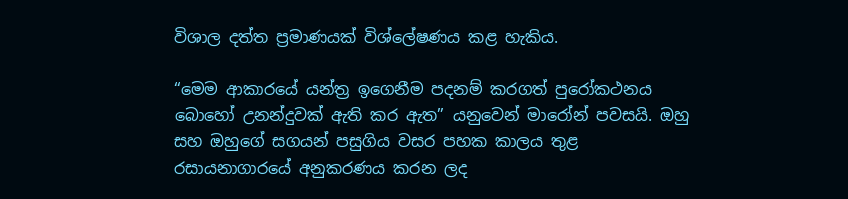විශාල දත්ත ප්‍රමාණයක් විශ්ලේෂණය කළ හැකිය.

“මෙම ආකාරයේ යන්ත්‍ර ඉගෙනීම පදනම් කරගත් පුරෝකථනය බොහෝ උනන්දුවක් ඇති කර ඇත” යනුවෙන් මාරෝන් පවසයි. ඔහු සහ ඔහුගේ සගයන් පසුගිය වසර පහක කාලය තුළ රසායනාගාරයේ අනුකරණය කරන ලද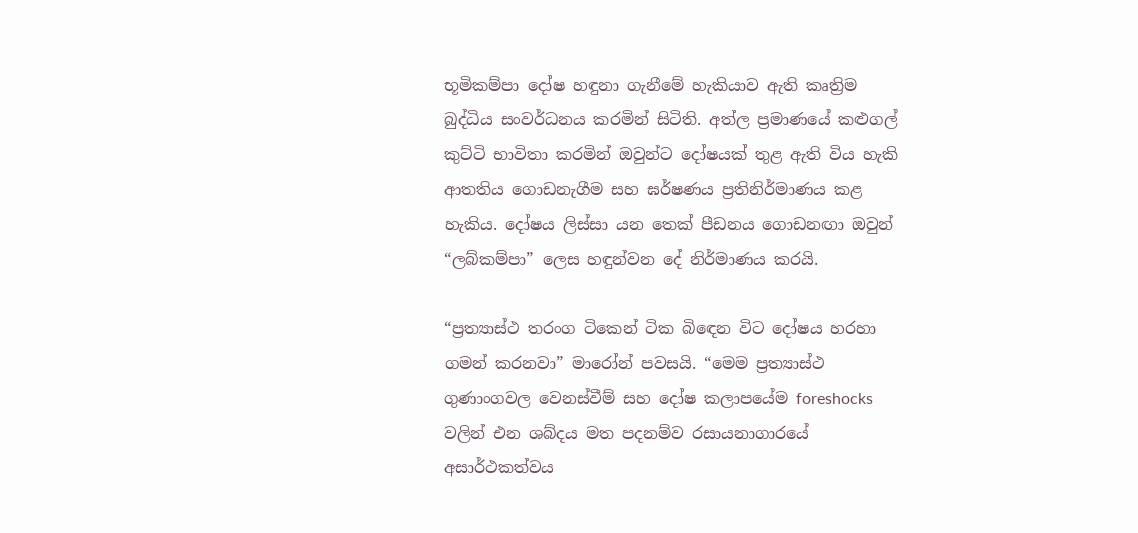භූමිකම්පා දෝෂ හඳුනා ගැනීමේ හැකියාව ඇති කෘත්‍රිම බුද්ධිය සංවර්ධනය කරමින් සිටිති. අත්ල ප්‍රමාණයේ කළුගල් කුට්ටි භාවිතා කරමින් ඔවුන්ට දෝෂයක් තුළ ඇති විය හැකි ආතතිය ගොඩනැගීම සහ ඝර්ෂණය ප්‍රතිනිර්මාණය කළ හැකිය. දෝෂය ලිස්සා යන තෙක් පීඩනය ගොඩනඟා ඔවුන් “ලබ්කම්පා” ලෙස හඳුන්වන දේ නිර්මාණය කරයි.

“ප්‍රත්‍යාස්ථ තරංග ටිකෙන් ටික බිඳෙන විට දෝෂය හරහා ගමන් කරනවා” මාරෝන් පවසයි. “මෙම ප්‍රත්‍යාස්ථ ගුණාංගවල වෙනස්වීම් සහ දෝෂ කලාපයේම foreshocks වලින් එන ශබ්දය මත පදනම්ව රසායනාගාරයේ අසාර්ථකත්වය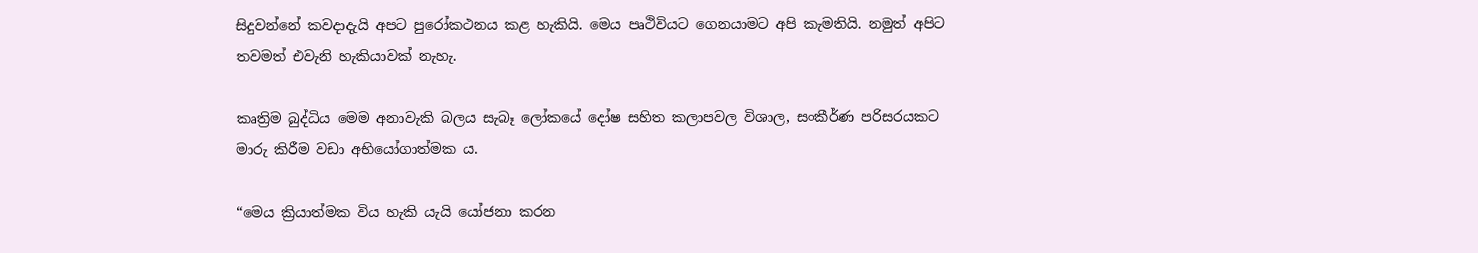සිදුවන්නේ කවදාදැයි අපට පුරෝකථනය කළ හැකියි. මෙය පෘථිවියට ගෙනයාමට අපි කැමතියි. නමුත් අපිට තවමත් එවැනි හැකියාවක් නැහැ.

කෘත්‍රිම බුද්ධිය මෙම අනාවැකි බලය සැබෑ ලෝකයේ දෝෂ සහිත කලාපවල විශාල, සංකීර්ණ පරිසරයකට මාරු කිරීම වඩා අභියෝගාත්මක ය.

“මෙය ක්‍රියාත්මක විය හැකි යැයි යෝජනා කරන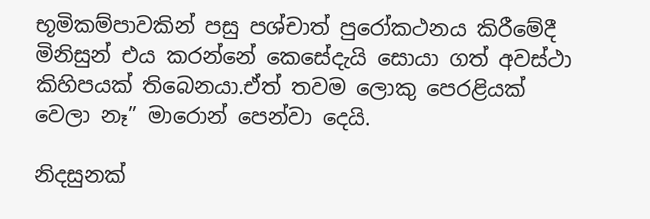භූමිකම්පාවකින් පසු පශ්චාත් පුරෝකථනය කිරීමේදී මිනිසුන් එය කරන්නේ කෙසේදැයි සොයා ගත් අවස්ථා කිහිපයක් තිබෙනයා.ඒත් තවම ලොකු පෙරළියක් වෙලා නෑ” මාරොන් පෙන්වා දෙයි.

නිදසුනක්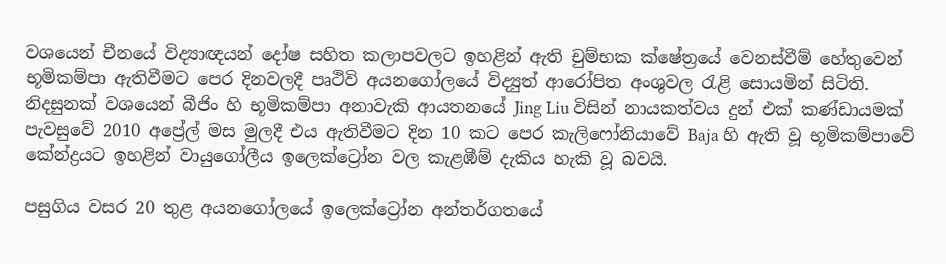වශයෙන් චීනයේ විද්‍යාඥයන් දෝෂ සහිත කලාපවලට ඉහළින් ඇති චුම්භක ක්ෂේත්‍රයේ වෙනස්වීම් හේතුවෙන් භූමිකම්පා ඇතිවීමට පෙර දිනවලදී පෘථිවි අයනගෝලයේ විද්‍යුත් ආරෝපිත අංශුවල රැළි සොයමින් සිටිති. නිදසුනක් වශයෙන් බීජිං හි භූමිකම්පා අනාවැකි ආයතනයේ Jing Liu විසින් නායකත්වය දුන් එක් කණ්ඩායමක් පැවසුවේ 2010 අප්‍රේල් මස මුලදී එය ඇතිවීමට දින 10 කට පෙර කැලිෆෝනියාවේ Baja හි ඇති වූ භූමිකම්පාවේ කේන්ද්‍රයට ඉහළින් වායුගෝලීය ඉලෙක්ට්‍රෝන වල කැළඹීම් දැකිය හැකි වූ බවයි.

පසුගිය වසර 20 තුළ අයනගෝලයේ ඉලෙක්ට්‍රෝන අන්තර්ගතයේ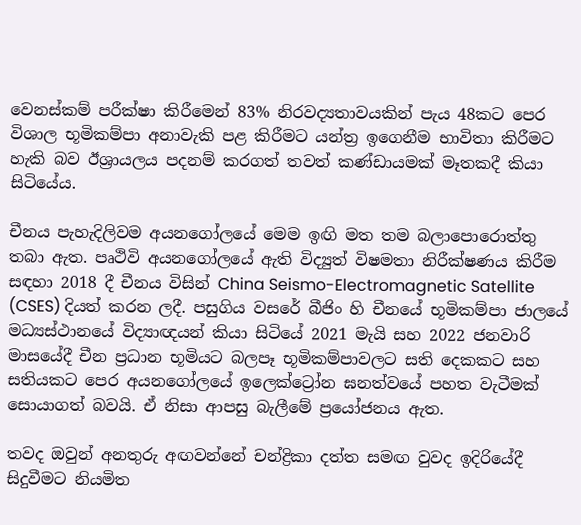වෙනස්කම් පරීක්ෂා කිරීමෙන් 83% නිරවද්‍යතාවයකින් පැය 48කට පෙර විශාල භූමිකම්පා අනාවැකි පළ කිරීමට යන්ත්‍ර ඉගෙනීම භාවිතා කිරීමට හැකි බව ඊශ්‍රායලය පදනම් කරගත් තවත් කණ්ඩායමක් මෑතකදී කියා සිටියේය.

චීනය පැහැදිලිවම අයනගෝලයේ මෙම ඉඟි මත තම බලාපොරොත්තු තබා ඇත. පෘථිවි අයනගෝලයේ ඇති විද්‍යුත් විෂමතා නිරීක්ෂණය කිරීම සඳහා 2018 දී චීනය විසින් China Seismo-Electromagnetic Satellite (CSES) දියත් කරන ලදී. පසුගිය වසරේ බීජිං හි චීනයේ භූමිකම්පා ජාලයේ මධ්‍යස්ථානයේ විද්‍යාඥයන් කියා සිටියේ 2021 මැයි සහ 2022 ජනවාරි මාසයේදී චීන ප්‍රධාන භූමියට බලපෑ භූමිකම්පාවලට සති දෙකකට සහ සතියකට පෙර අයනගෝලයේ ඉලෙක්ට්‍රෝන ඝනත්වයේ පහත වැටීමක් සොයාගත් බවයි. ඒ නිසා ආපසු බැලීමේ ප්‍රයෝජනය ඇත.

තවද ඔවුන් අනතුරු අඟවන්නේ චන්ද්‍රිකා දත්ත සමඟ වුවද ඉදිරියේදී සිදුවීමට නියමිත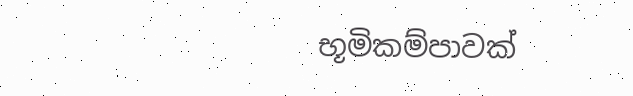භූමිකම්පාවක්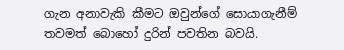ගැන අනාවැකි කීමට ඔවුන්ගේ සොයාගැනීම් තවමත් බොහෝ දුරින් පවතින බවයි.